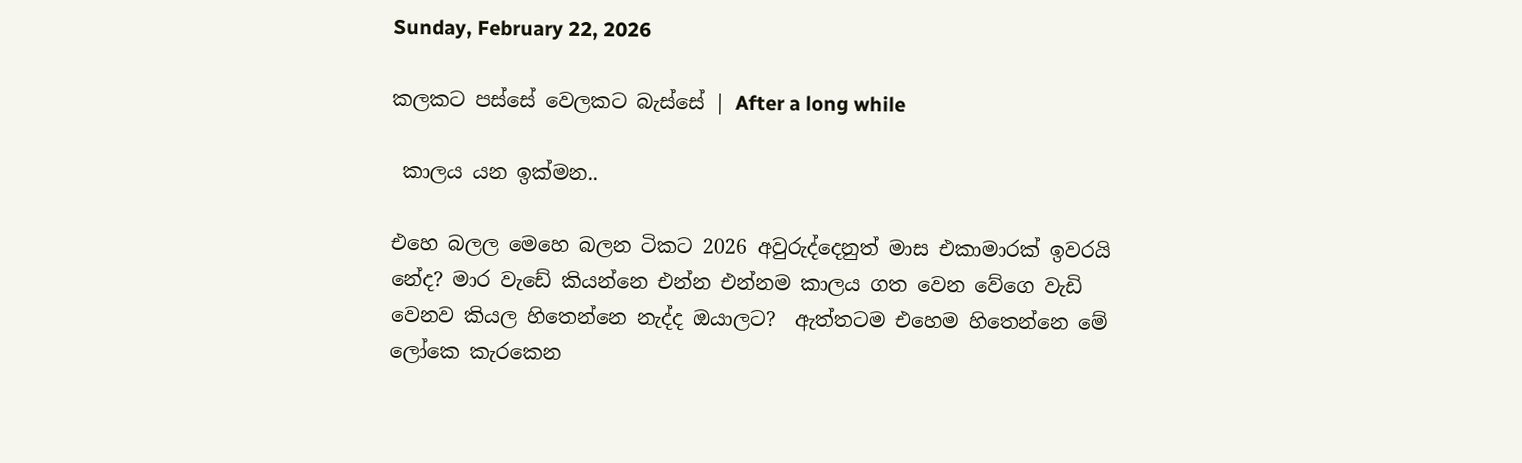Sunday, February 22, 2026

කලකට පස්සේ වෙලකට බැස්සේ | After a long while

 කාලය යන ඉක්මන..

එහෙ බලල මෙහෙ බලන ටිකට 2026 අවුරුද්දෙනුත් මාස එකාමාරක් ඉවරයි නේද? මාර වැඩේ කියන්නෙ එන්න එන්නම කාලය ගත වෙන වේගෙ වැඩි වෙනව කියල හිතෙන්නෙ නැද්ද ඔයාලට?  ඇත්තටම එහෙම හිතෙන්නෙ මේ ලෝකෙ කැරකෙන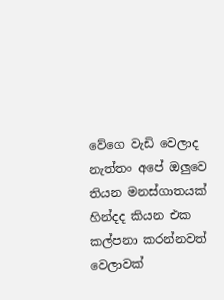වේගෙ වැඩි වෙලාද නැත්තං අපේ ඔලුවෙ තියන මනස්ගාතයක් හින්දද කියන එක කල්පනා කරන්නවත් වෙලාවක්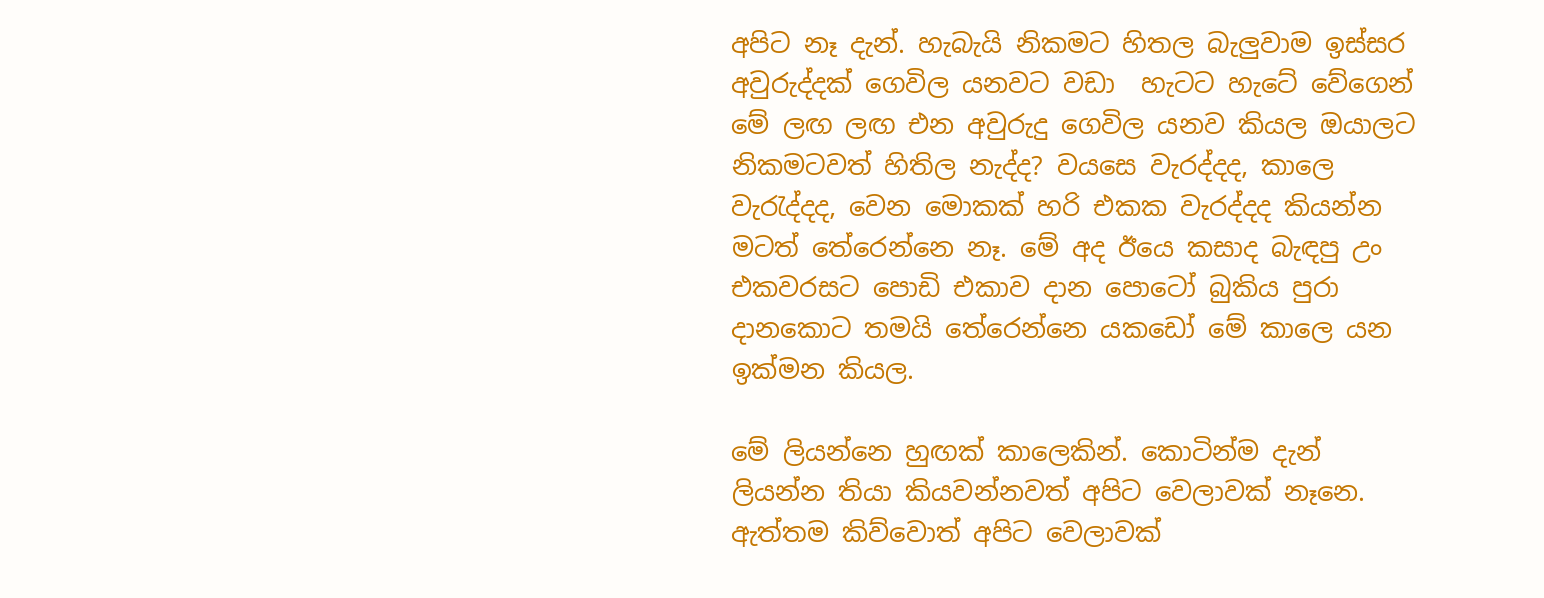අපිට නෑ දැන්. හැබැයි නිකමට හිතල බැලුවාම ඉස්සර අවුරුද්දක් ගෙවිල යනවට වඩා  හැටට හැටේ වේගෙන් මේ ලඟ ලඟ එන අවුරුදු ගෙවිල යනව කියල ඔයාලට නිකමටවත් හිතිල නැද්ද? වයසෙ වැරද්දද, කාලෙ වැරැද්දද, වෙන මොකක් හරි එකක වැරද්දද කියන්න මටත් තේරෙන්නෙ නෑ. මේ අද ඊයෙ කසාද බැඳපු උං එකවරසට පොඩි එකාව දාන පොටෝ බුකිය පුරා දානකොට තමයි තේරෙන්නෙ ‍යකඩෝ මේ කාලෙ යන ඉක්මන කියල.

මේ ලියන්නෙ හුඟක් කාලෙකින්. කොටින්ම දැන් ලියන්න තියා කියවන්නවත් අපිට වෙලාවක් නෑනෙ. ඇත්තම කිව්වොත් අපිට වෙලාවක්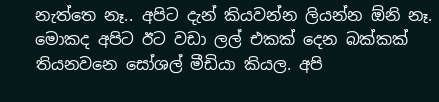නැත්තෙ නෑ.. අපිට දැන් කියවන්න ලියන්න ඕනි නෑ. මොකද අපිට ඊට වඩා ලල් එකක් දෙන බක්කක් තියනවනෙ සෝශල් මීඩියා කියල. අපි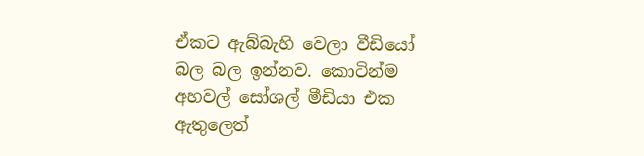ඒකට ඇබ්බැහි වෙලා වීඩියෝ බල බල ඉන්නව. කොටින්ම අහවල් සෝශල් මීඩියා එක ඇතුලෙත්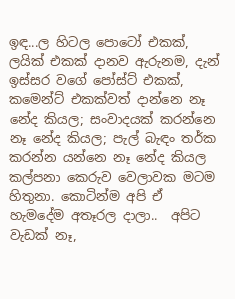ඉඳ...ල හිටල පොටෝ එකක්, ලයික් එකක් දානව ඇරුනම, දැන් ඉස්සර වගේ පෝස්ට් එකක්, කමෙන්ට් එකක්වත් දාන්නෙ නෑ නේද කියල; සංවාදයක් කරන්නෙ නෑ නේද කියල; පැල් බැඳං තර්ක කරන්න යන්නෙ නෑ නේද කියල කල්පනා කෙරුව වෙලාවක මටම හිතුනා. කොටින්ම අපි ඒ හැමදේම අතෑරල දාලා..  අපිට වැඩක් නෑ,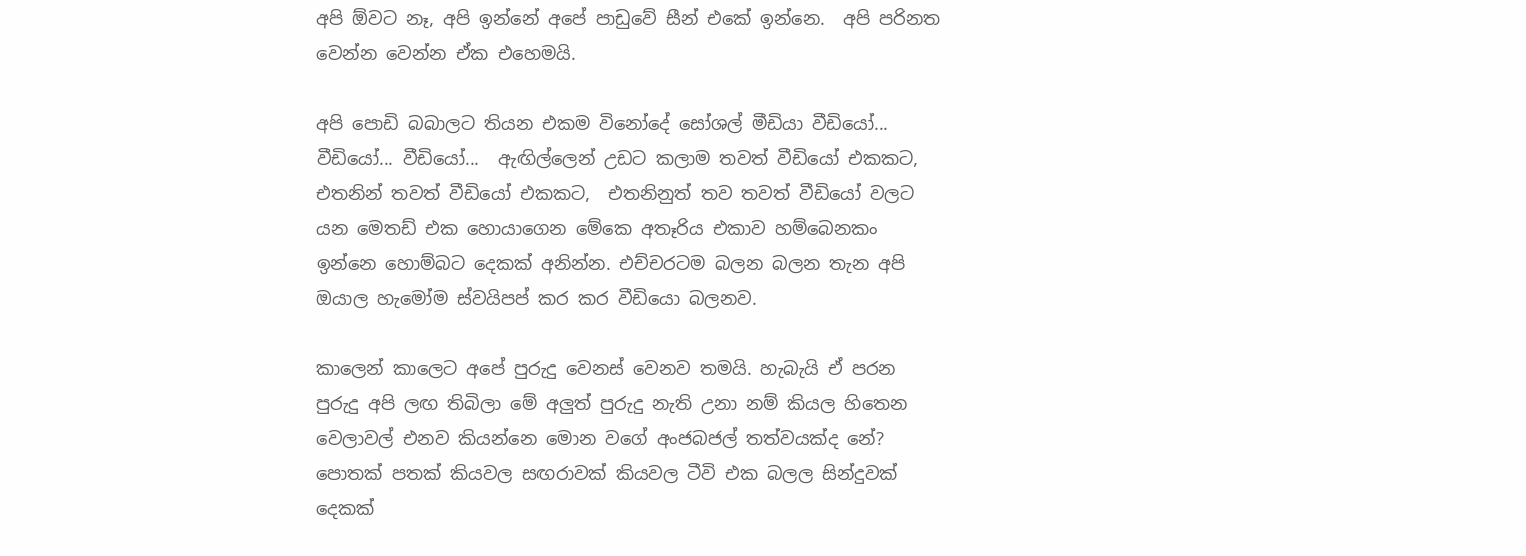අපි ඕවට නෑ, අපි ඉන්නේ අපේ පාඩුවේ සීන් එකේ ඉන්නෙ.  අපි පරිනත වෙන්න වෙන්න ඒක එහෙමයි.

අපි පොඩි බබාලට තියන එකම විනෝදේ සෝශල් මීඩියා වීඩියෝ...  වීඩියෝ... වීඩියෝ...  ඇඟිල්ලෙන් උඩට කලාම තවත් වීඩියෝ එකකට,  එතනින් තවත් වීඩියෝ එකකට,  එතනිනුත් තව තවත් වීඩියෝ වලට යන මෙතඩ් එක හොයාගෙන මේකෙ අතෑරිය එකාව හම්බෙනකං ඉන්නෙ හොම්බට දෙකක් අනින්න. එච්චරටම බලන බලන තැන අපි ඔයාල හැමෝම ස්වයිපප් කර කර වීඩියො බලනව.

කාලෙන් කාලෙට අපේ පුරුදු වෙනස් වෙනව තමයි. හැබැයි ඒ පරන පුරුදු අපි ලඟ තිබිලා මේ අලුත් පුරුදු නැති උනා නම් කියල හිතෙන වෙලාවල් එනව කියන්නෙ මොන වගේ අංජබජල් තත්වයක්ද නේ? පොතක් පතක් කියවල සඟරාවක් කියවල ටීවි එක බලල සින්දුවක් දෙකක්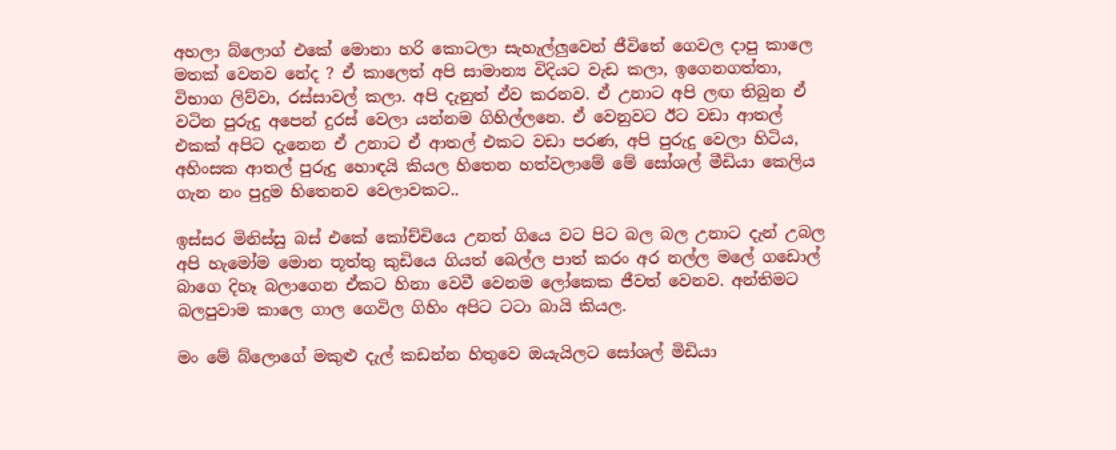අහලා බ්ලොග් එකේ මොනා හරි කොටලා සැහැල්ලුවෙන් ජීවිතේ ගෙවල දාපු කාලෙ මතක් වෙනව නේද ? ඒ කාලෙත් අපි සාමාන්‍ය විදියට වැඩ කලා, ඉගෙනගත්තා, විභාග ලිව්වා, රස්සාවල් කලා. අපි දැනුත් ඒව කරනව. ඒ උනාට අපි ලඟ තිබුන ඒ වටින පුරුදු අපෙන් දුරස් වෙලා යන්නම ගිහිල්ලනෙ. ඒ වෙනුවට ඊට වඩා ආතල් එකක් අපිට දැනෙන ඒ උනාට ඒ ආතල් එකට වඩා පරණ, අපි පුරුදු වෙලා හිටිය, අහිංසක ආතල් පුරුදු හොඳයි කියල හිතෙන හත්වලාමේ මේ සෝශල් මීඩියා කෙලිය ගැන නං පුදුම හිතෙනව වෙලාවකට..

ඉස්සර මිනිස්සු බස් එකේ කෝච්චියෙ උනත් ගියෙ වට පිට බල බල උනාට දැන් උබල අපි හැමෝම මොන තූත්තු කුඩියෙ ගියත් බෙල්ල පාත් කරං අර නල්ල මලේ ගඩොල් බාගෙ දිහෑ බලාගෙන ඒකට හිනා වෙවී වෙනම ලෝකෙක ජීවත් වෙනව. අන්තිමට බලපුවාම කාලෙ ගාල ගෙවිල ගිහිං අපිට ටටා බායි කියල.

මං මේ බ්ලොගේ මකුළු දැල් කඩන්න හිතුවෙ ඔයැයිලට සෝශල් මිඩියා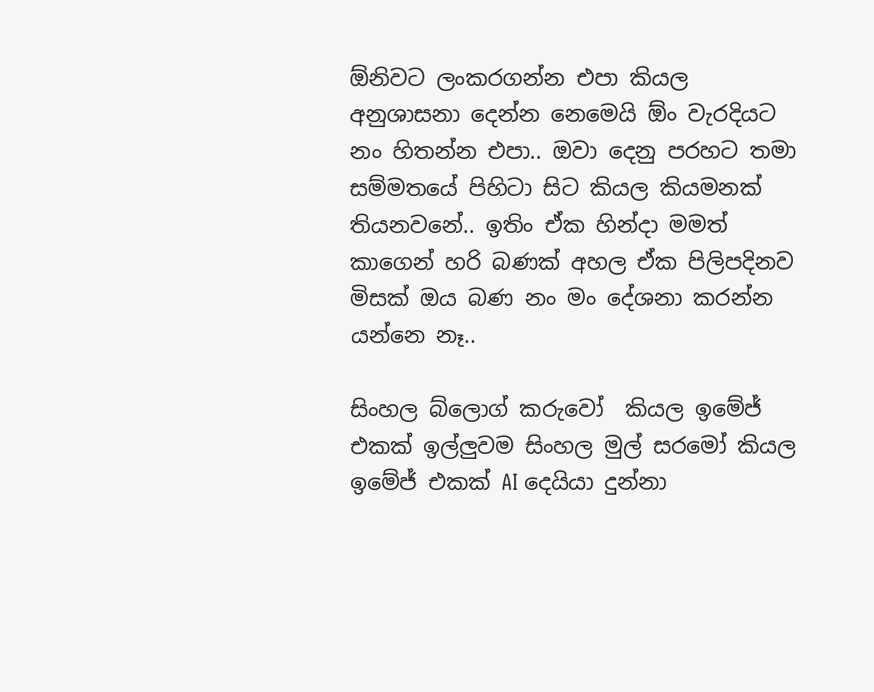ඕනිවට ලංකරගන්න එපා කියල අනුශාසනා දෙන්න නෙමෙයි ඕං වැරදියට නං හිතන්න එපා.. ඔවා දෙනු පරහට තමා සම්මතයේ පිහිටා සිට කියල කියමනක් තියනවනේ.. ඉතිං ඒක හින්දා මමත් කාගෙන් හරි බණක් අහල ඒක පිලිපදිනව මිසක් ඔය බණ නං මං දේශනා කරන්න යන්නෙ නෑ..

සිංහල බ්ලොග් කරුවෝ  කියල ඉමේජ් එකක් ඉල්ලුවම සිංහල මුල් සරමෝ කියල ඉමේජ් එකක් AI දෙයියා දුන්නා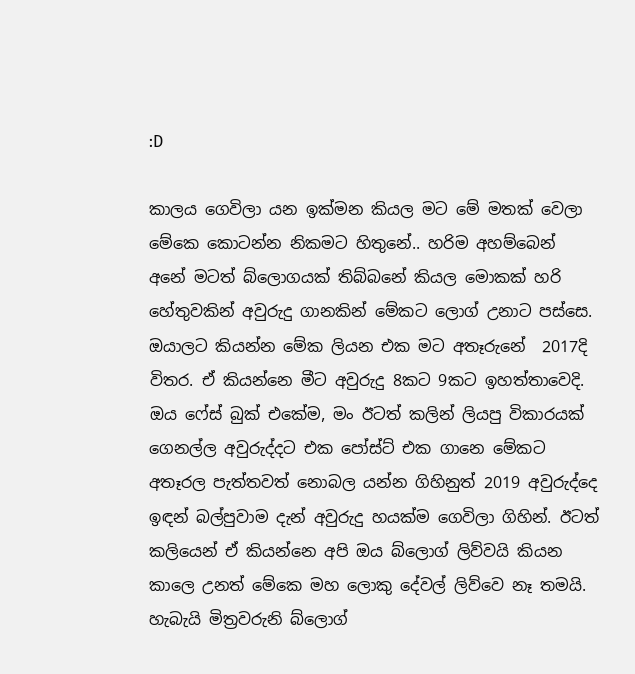:D

කාලය ගෙවිලා යන ඉක්මන කියල මට මේ මතක් වෙලා මේකෙ කොටන්න නිකමට හිතුනේ.. හරිම අහම්බෙන් අනේ මටත් බ්ලොගයක් තිබ්බනේ කියල මොකක් හරි හේතුවකින් අවුරුදු ගානකින් මේකට ලොග් උනාට පස්සෙ. ඔයාලට කියන්න මේක ලියන එක මට අතෑරුනේ  2017දි විතර. ඒ කියන්නෙ මීට අවුරුදු 8කට 9කට ඉහත්තාවෙදි. ඔය ෆේස් බුක් එකේම, මං ඊටත් කලින් ලියපු විකාරයක් ගෙනල්ල අවුරුද්දට එක පෝස්ට් එක ගානෙ මේකට අතෑරල පැත්තවත් නොබල යන්න ගිහිනුත් 2019 අවුරුද්දෙ ඉඳන් බල්පුවාම දැන් අවුරුදු හයක්ම ගෙවිලා ගිහින්. ඊටත් කලියෙන් ඒ කියන්නෙ අපි ඔය බ්ලොග් ලිව්වයි කියන කාලෙ උනත් මේකෙ මහ ලොකු දේවල් ලිව්වෙ නෑ තමයි. හැබැයි මිත්‍රවරුනි බ්ලොග්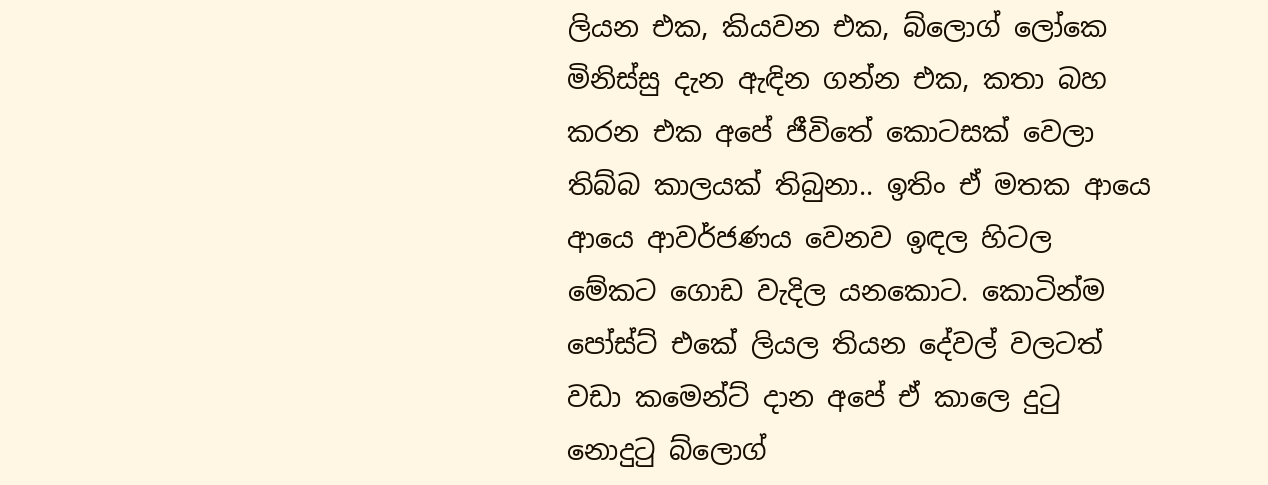ලියන එක, කියවන එක, බ්ලොග් ලෝකෙ මිනිස්සු දැන ඇඳින ගන්න එක, කතා බහ කරන එක අපේ ජීවිතේ කොටසක් වෙලා තිබ්බ කාලයක් තිබුනා.. ඉතිං ඒ මතක ආයෙ ආයෙ ආවර්ජණය වෙනව ඉඳල හිටල මේකට ගොඩ වැදිල යනකොට. කොටින්ම පෝස්ට් එකේ ලියල තියන දේවල් වලටත් වඩා කමෙන්ට් දාන අපේ ඒ කාලෙ දුටු නොදුටු බ්ලොග්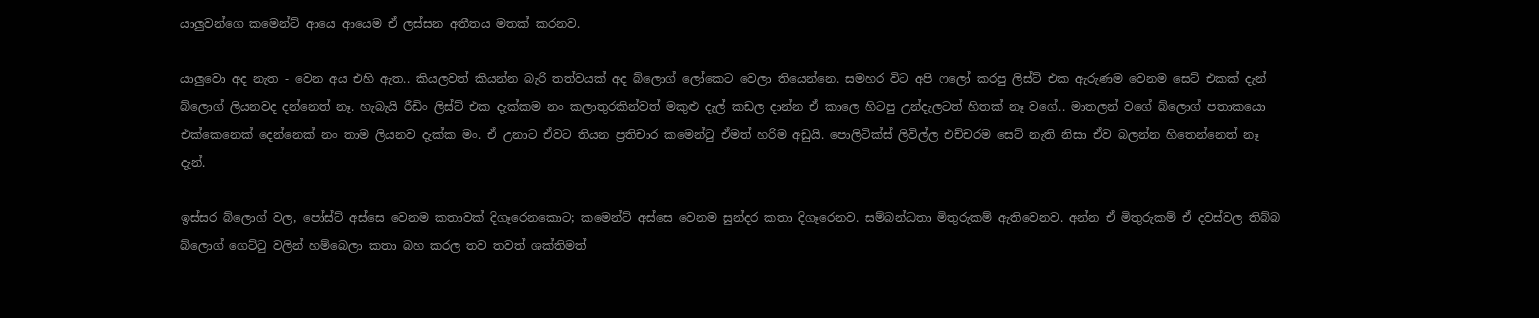යාලුවන්ගෙ කමෙන්ට් ආයෙ ආයෙම ඒ ලස්සන අතීතය මතක් කරනව.

යාලුවො අද නැත - වෙන අය එහි ඇත.. කියලවත් කියන්න බැරි තත්වයක් අද බ්ලොග් ලෝකෙට වෙලා තියෙන්නෙ. සමහර විට අපි ෆලෝ කරපු ලිස්ට් එක ඇරුණම වෙනම සෙට් එකක් දැන් බ්ලොග් ලියනවද දන්නෙත් නෑ. හැබැයි රීඩිං ලිස්ට් එක දැක්කම නං කලාතුරකින්වත් මකුළු දැල් කඩල දාන්න ඒ කාලෙ හිටපු උන්දැලටත් හිතක් නෑ වගේ.. මාතලන් වගේ බ්ලොග් පතාකයො එක්කෙනෙක් දෙන්නෙක් නං තාම ලියනව දැක්ක මං. ඒ උනාට ඒවට තියන ප්‍රතිචාර කමෙන්ටු ඒමත් හරිම අඩුයි. පොලිටික්ස් ලිවිල්ල එච්චරම සෙට් නැති නිසා ඒව බලන්න හිතෙන්නෙත් නෑ දැන්.

ඉස්සර බ්ලොග් වල, පෝස්ට් අස්සෙ වෙනම කතාවක් දිගෑරෙනකොට; කමෙන්ට් අස්සෙ වෙනම සුන්දර කතා දිගෑරෙනව. සම්බන්ධතා මිතුරුකම් ඇතිවෙනව. අන්න ඒ මිතුරුකම් ඒ දවස්වල තිබ්බ බ්ලොග් ගෙට්ටු වලින් හම්බෙලා කතා බහ කරල තව තවත් ශක්තිමත්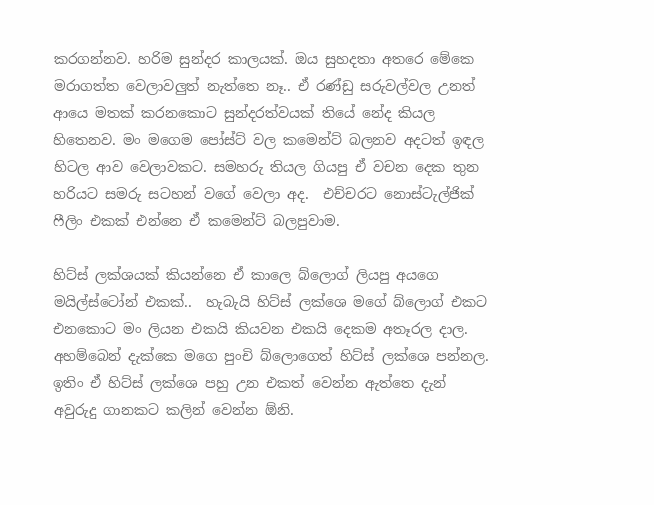කරගන්නව. හරිම සුන්දර කාලයක්. ඔය සුහදතා අතරෙ මේකෙ මරාගත්ත වෙලාවලුත් නැත්තෙ නෑ.. ඒ රණ්ඩු සරුවල්වල උනත් ආයෙ මතක් කරනකොට සුන්දරත්වයක් තියේ නේද කියල හිතෙනව. මං මගෙම පෝස්ට් වල කමෙන්ට් බලනව අදටත් ඉඳල හිටල ආව වෙලාවකට. සමහරු තියල ගියපු ඒ වචන දෙක තුන හරියට සමරු සටහන් වගේ වෙලා අද.  එච්චරට නොස්ටැල්ජික් ෆීලිං එකක් එන්නෙ ඒ කමෙන්ට් බලපුවාම.

හිට්ස් ලක්ශයක් කියන්නෙ ඒ කාලෙ බ්ලොග් ලියපු අයගෙ මයිල්ස්ටෝන් එකක්..  හැබැයි හිට්ස් ලක්ශෙ මගේ බ්ලොග් එකට එනකොට මං ලියන එකයි කියවන එකයි දෙකම අතෑරල දාල. අහම්බෙන් දැක්කෙ මගෙ පුංචි බ්ලොගෙත් හිට්ස් ලක්ශෙ පන්නල. ඉතිං ඒ හිට්ස් ලක්ශෙ පහු උන එකත් වෙන්න ඇත්තෙ දැන් අවුරුදු ගානකට කලින් වෙන්න ඕනි.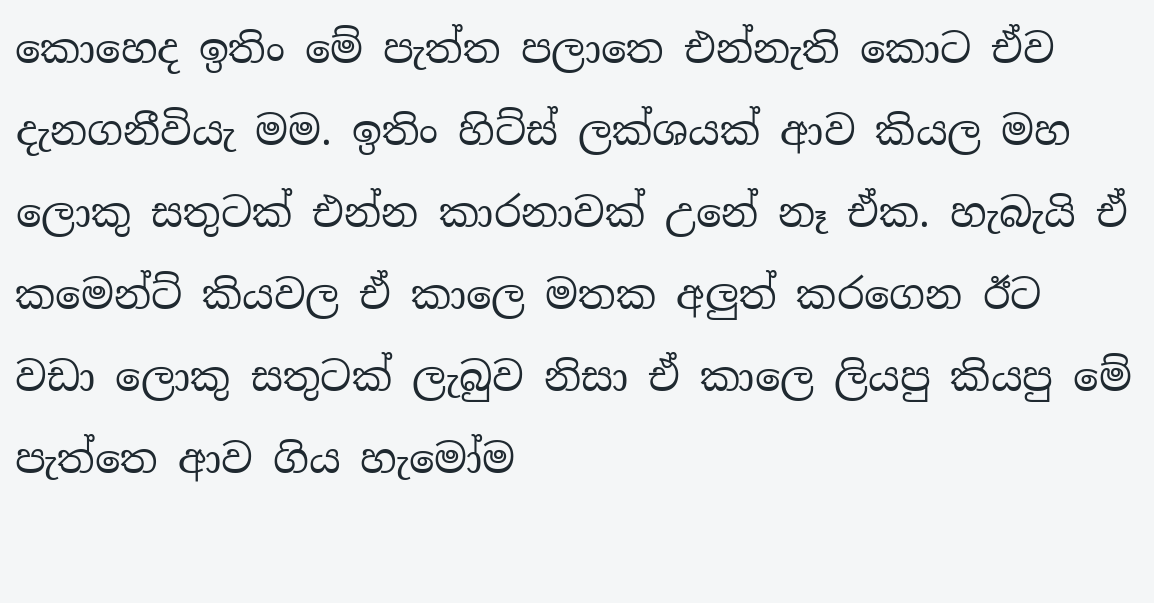කොහෙද ඉතිං මේ පැත්ත පලාතෙ එන්නැති කොට ඒව දැනගනීවියැ මම. ඉතිං හිට්ස් ලක්ශයක් ආව කියල මහ ලොකු සතුටක් එන්න කාරනාවක් උනේ නෑ ඒක. හැබැයි ඒ කමෙන්ට් කියවල ඒ කාලෙ මතක අලුත් කරගෙන ඊට වඩා ලොකු සතුටක් ලැබුව නිසා ඒ කාලෙ ලියපු කියපු මේ පැත්තෙ ආව ගිය හැමෝම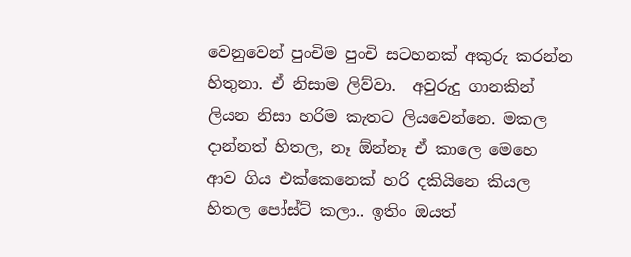වෙනුවෙන් පුංචිම පුංචි සටහනක් අකුරු කරන්න හිතුනා. ඒ නිසාම ලිව්වා.  අවුරුදු ගානකින් ලියන නිසා හරිම කැතට ලියවෙන්නෙ. මකල දාන්නත් හිතල, නෑ ඕන්නෑ ඒ කාලෙ මෙහෙ ආව ගිය එක්කෙනෙක් හරි දකියිනෙ කියල හිතල පෝස්ට් කලා.. ඉතිං ඔයත්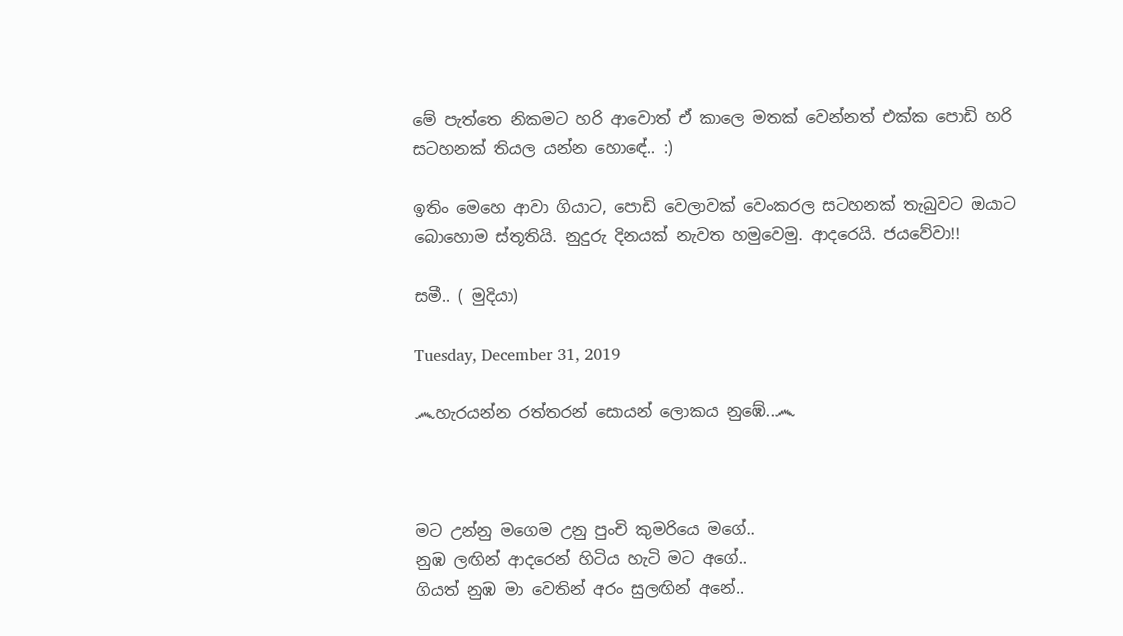මේ පැත්තෙ නිකමට හරි ආවොත් ඒ කාලෙ මතක් වෙන්නත් එක්ක පොඩි හරි සටහනක් තියල යන්න හොඳේ.. :)

ඉතිං මෙහෙ ආවා ගියාට, පොඩි වෙලාවක් වෙංකරල සටහනක් තැබුවට ඔයාට බොහොම ස්තූතියි. නුදුරු දිනයක් නැවත හමුවෙමු. ආදරෙයි. ජයවේවා!!

සමී.. ( මුදියා)

Tuesday, December 31, 2019

෴හැරයන්න රත්තරන් සොයන් ලොකය නුඹේ..෴



මට උන්නු මගෙම උනු පුංචි කුමරියෙ මගේ..
නුඹ ලඟින් ආදරෙන් හිටිය හැටි මට අගේ..
ගියත් නුඹ මා වෙතින් අරං සුලඟින් අනේ..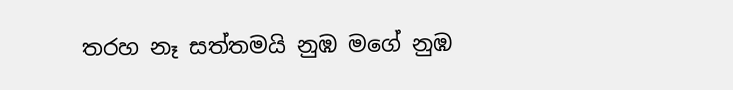තරහ නෑ සත්තමයි නුඹ මගේ නුඹ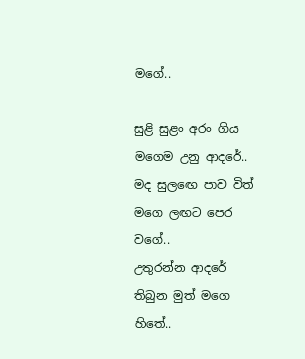මගේ..

සුළි සුළං අරං ගිය මගෙම උනු ආදරේ..
මද සුලඟෙ පාව විත් මගෙ ලඟට පෙර වගේ..
උතුරන්න ආදරේ තිබුන මුත් මගෙ හිතේ..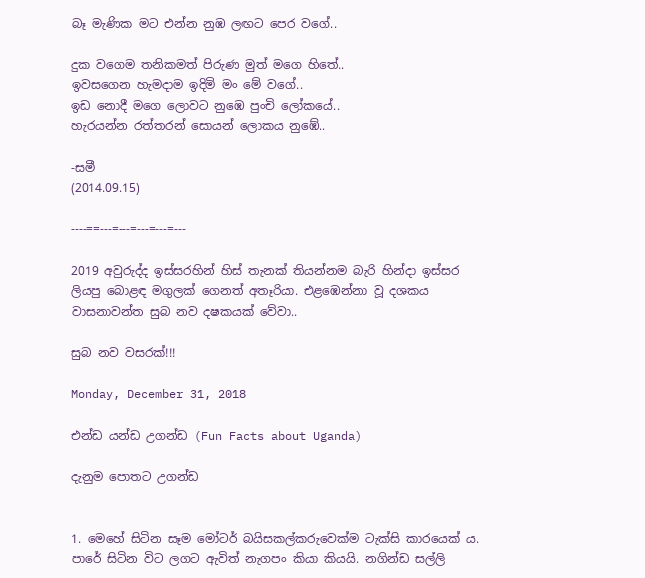බෑ මැණික මට එන්න නුඹ ලඟට පෙර වගේ..

දුක වගෙම තනිකමත් පිරුණ මුත් මගෙ හිතේ..
ඉවසගෙන හැමදාම ඉදිමි මං මේ වගේ..
ඉඩ නොදී මගෙ ලොවට නුඹෙ පුංචි ලෝකයේ..
හැරයන්න රත්තරන් සොයන් ලොකය නුඹේ..

-සමී
(2014.09.15)

----==---=---=---=---=---

2019 අවුරුද්ද ඉස්සරහින් හිස් තැනක් තියන්නම බැරි හින්දා ඉස්සර ලියපු බොළඳ මගුලක් ගෙනත් අතෑරියා. එළඹෙන්නා වූ දශකය වාසනාවන්ත සුබ නව දෂකයක් වේවා..

සුබ නව වසරක්!!!

Monday, December 31, 2018

එන්ඩ යන්ඩ උගන්ඩ (Fun Facts about Uganda)

දැනුම පොතට උගන්ඩ


1. මෙහේ සිටින සෑම මෝටර් බයිසකල්කරුවෙක්ම ටැක්සි කාරයෙක් ය. පාරේ සිටින විට ලගට ඇවිත් නැගපං කියා කියයි. නගින්ඩ සල්ලි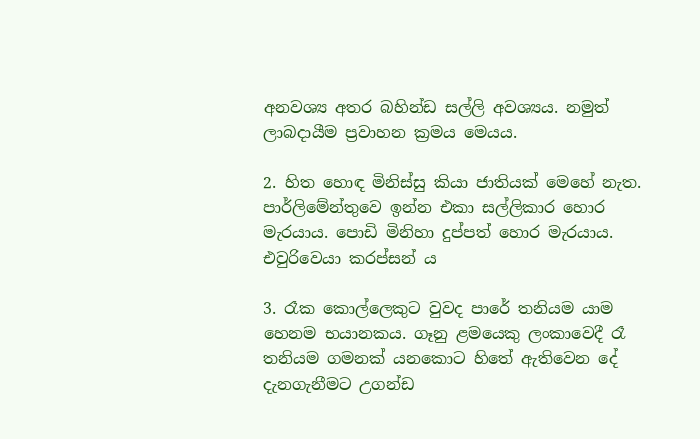අනවශ්‍ය අතර බහින්ඩ සල්ලි අවශ්‍යය. නමුත් ලාබදායීම ප්‍රවාහන ක්‍රමය මෙයය.

2. හිත හොඳ මිනිස්සු කියා ජාතියක් මෙහේ නැත. පාර්ලිමේන්තුවෙ ඉන්න එකා සල්ලිකාර හොර මැරයාය. පොඩි මිනිහා දුප්පත් හොර මැරයාය. එවුරිවෙයා කරප්සන් ය

3. රෑක කොල්ලෙකුට වුවද පාරේ තනියම යාම හෙනම භයානකය. ගෑනු ළමයෙකු ලංකාවෙදී රෑ තනියම ගමනක් යනකොට හිතේ ඇතිවෙන දේ දැනගැනීමට උගන්ඩ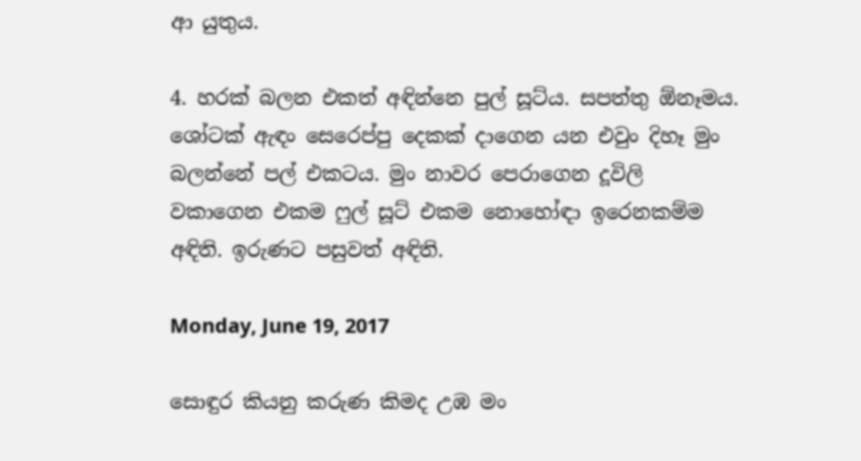ආ යුතුය.

4. හරක් බලන එකත් අඳින්නෙ පුල් සූට්ය. සපත්තු ඕනෑමය. ශෝටක් ඇඳං සෙරෙප්පු දෙකක් දාගෙන යන එවුං දිහෑ මුං බලන්නේ පල් එකටය. මුං නාවර පෙරාගෙන දූවිලි වකාගෙන එකම ෆුල් සූට් එකම නොහෝඳා ඉරෙනකම්ම අඳිති. ඉරුණට පසුවත් අඳිති.

Monday, June 19, 2017

සොඳුර කියනු කරුණ කිමද උඹ මං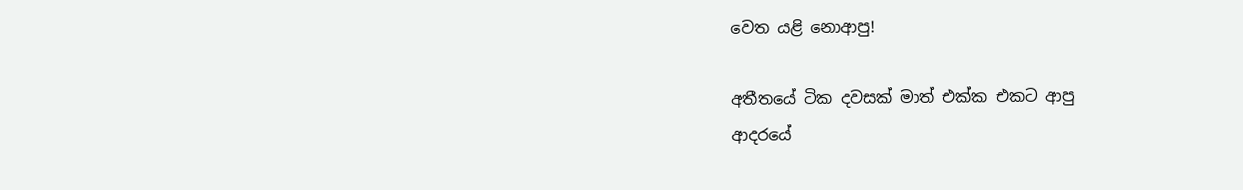වෙත යළි නොආපු!

අතීතයේ ටික දවසක් මාත් එක්ක එකට ආපු
ආදරයේ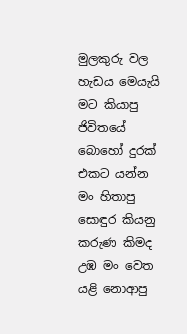මුලකුරු වල හැඩය මෙයැයි මට කියාපු
ජිවිතයේ බොහෝ දුරක් එකට යන්න මං හිතාපු
සොඳුර කියනු කරුණ කිමද උඹ මං වෙත යළි නොආපු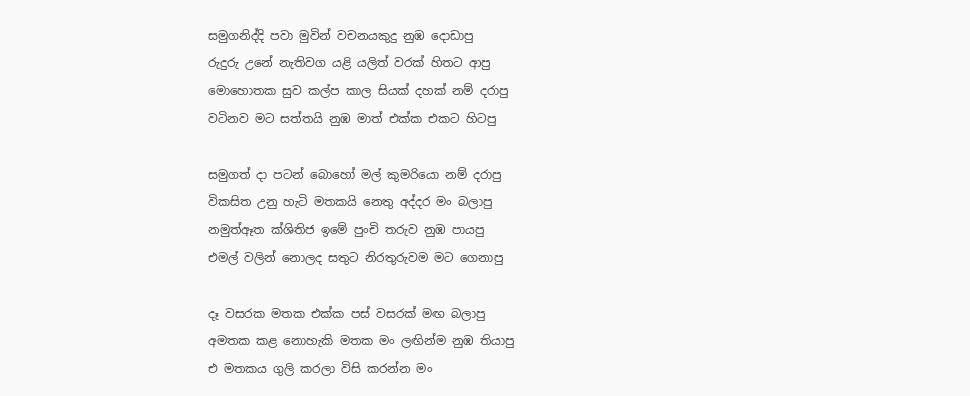සමුගනිද්දි පවා මුවින් වචනයකුදු නුඹ දොඩාපු
රුදුරු උනේ නැතිවග යළි ‍යලිත් වරක් හිතට ආපු
මොහොතක සුව කල්ප කාල සියක් දහක් නම් දරාපු
වටිනව මට සත්තයි නුඹ මාත් එක්ක එකට හිටපු

සමුගත් දා පටන් බොහෝ මල් කුමරියො නම් දරාපු
විකසිත උනු හැටි මතකයි නෙතු අද්දර මං බලාපු
නමුත්ඈත ක්ශිතිජ ඉමේ පුංචි තරුව නුඹ පායපු
එමල් වලින් නොලද සතුට නිරතුරුවම මට ගෙනාපු

දෑ වසරක මතක එක්ක පස් වසරක් මඟ බලාපු
අමතක කළ නොහැකි මතක මං ලඟින්ම නුඹ තියාපු
එ මතකය ගුලි කරලා විසි කරන්න මං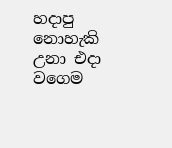හදාපු
නොහැකි උනා එදා වගෙම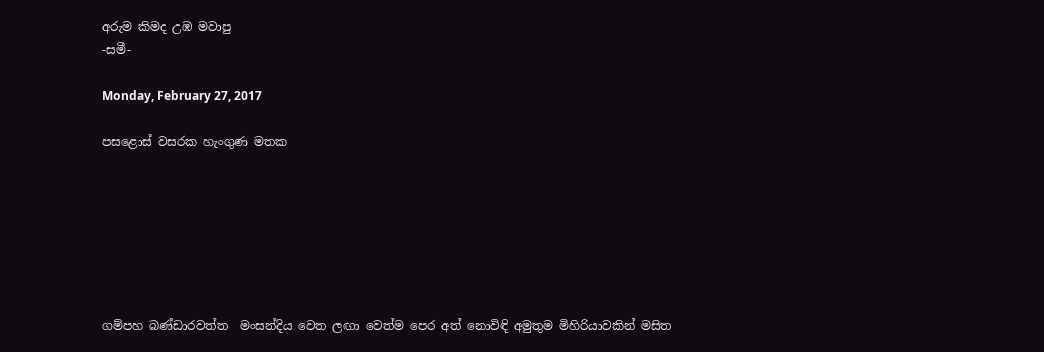අරුම කිමද උඹ මවාපු
-සමී-

Monday, February 27, 2017

පසළොස් වසරක හැංගුණ මතක







ගම්පහ බණ්ඩාරවත්ත  ම‍ංසන්දිය වෙත ලඟා වෙත්ම පෙර අත් නොවිඳි අමුතුම මිහිරියාවකින් මසිත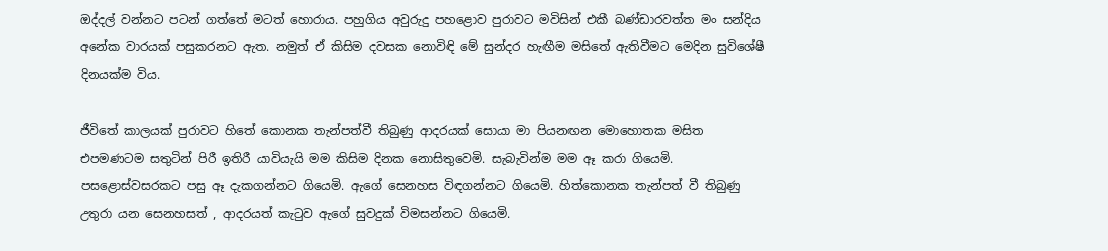ඔද්දල් වන්නට පටන් ගත්තේ මටත් හොරාය. පහුගිය අවුරුදු පහළොව පුරාවට මවිසින් එකී බණ්ඩාරවත්ත මං සන්දිය අනේක වාරයක් පසුකරනට ඇත. නමුත් ඒ කිසිම දවසක නොවිඳි මේ සුන්දර හැඟීම මසිතේ ඇතිවීමට මෙදින සුවිශේෂී  දිනයක්ම විය.

ජීවිතේ කාලයක් පුරාවට හිතේ කොනක තැන්පත්වී තිබුණු ආදරයක් සොයා මා පියනඟන මොහොතක මසිත එපමණටම සතුටින් පිරී ඉතිරී යාවියැයි මම කිසිම දිනක නොසිතුවෙමි. සැබැවින්ම මම ඈ කරා ගියෙමි. පසළොස්වසරකට පසු ඈ දැකගන්නට ගියෙමි. ඇගේ සෙනහස විඳගන්නට ගියෙමි. හිත්කොනක තැන්පත් වී තිබුණු උතුරා යන සෙනහසත් , ආදරයත් කැටුව ඇගේ සුවදුක් විමසන්නට ගියෙමි.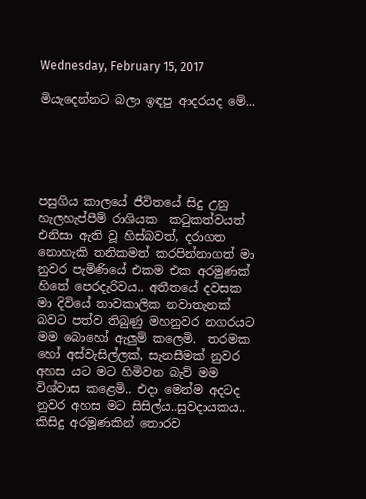Wednesday, February 15, 2017

මියැදෙන්නට බලා ඉඳපු ආදරයද මේ...





පසුගිය කාලයේ ජීවිතයේ සිදු උනු හැලහැප්පීම් රාශියක  කටුකත්වයත් එනිසා ඇති වූ හිස්බවත්, දරාගත නොහැකි තනිකමත් කරපින්නාගත් මා නුවර පැමිණියේ එකම එක අරමුණක් හිතේ පෙරදැරිවය.. අතීතයේ දවසක මා දිවියේ තාවකාලික නවාතැනක් බවට පත්ව තිබුණු මහනුවර නගරයට මම බොහෝ ඇලුම් කලෙමි.  තරමක හෝ අස්වැසිල්ලක්, සැනසීමක් නුවර අහස යට මට හිමිවන බැව් මම විශ්වාස කළෙමි.. එදා මෙන්ම අදටද නුවර අහස මට සිසිල්ය..සුවදායකය.. කිසිදු අරමූණකින් තොරව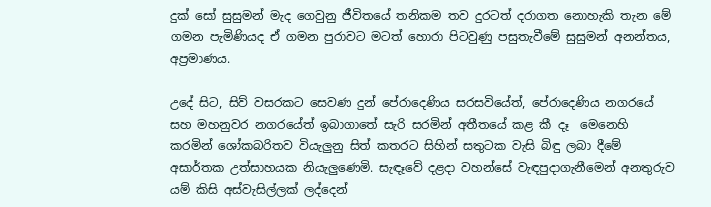දුක් සෝ සුසුමන් මැද ගෙවුනු ජීවිතයේ තනිකම තව දුරටත් දරාගත නොහැකි තැන මේ ගමන පැමිණියද ඒ ගමන පුරාවට මටත් හොරා පිටවුණු පසුතැවීමේ සුසුමන් අනන්තය, අප්‍රමාණය.

උදේ සිට, සිව් වසරකට සෙවණ දුන් පේරාදෙණිය සරසවියේත්, පේරාදෙණිය නගරයේ සහ මහනුවර නගරයේත් ඉබාගාතේ සැරි සරමින් අතීතයේ කළ කී දෑ  මෙනෙහි කරමින් ශෝකබරිතව වියැලුනු සිත් කතරට සිහින් සතුටක වැසි බිඳු ලබා දීමේ අසාර්තක උත්සාහයක නියැලුණෙමි. සැඳෑවේ දළදා වහන්සේ වැඳපුදාගැනීමෙන් අනතුරුව යම් කිසි අස්වැසිල්ලක් ලද්දෙන්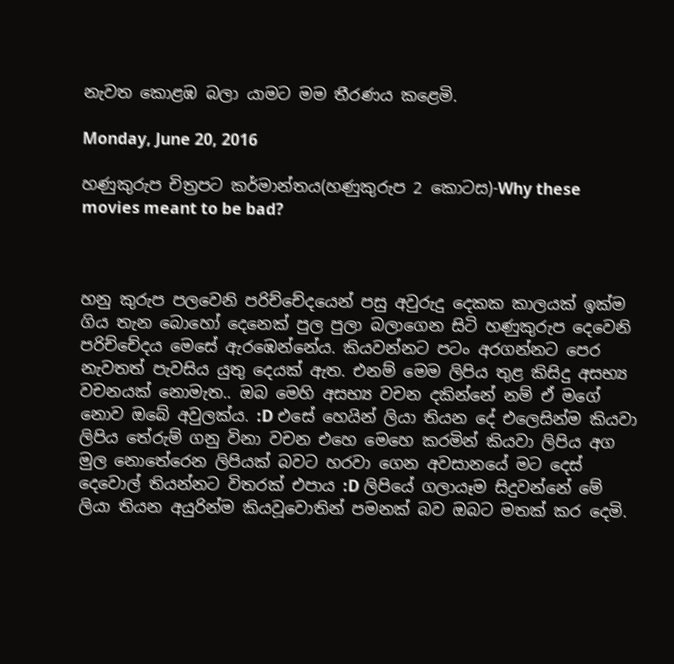නැවත කොළඹ බලා යාමට මම තීරණය කළෙමි.

Monday, June 20, 2016

හණුකුරුප චිත්‍රපට කර්මාන්තය(හණුකුරුප 2 කොටස)-Why these movies meant to be bad?



හනු කුරුප පලවෙනි පරිච්චේදයෙන් පසු අවුරුදු දෙකක කාලයක් ඉක්ම ගිය තැන බොහෝ දෙනෙක් පුල පුලා බලාගෙන සිටි හණුකුරුප දෙවෙනි පරිච්චේදය මෙසේ ඇරඹෙන්නේය. කියවන්නට පටං අරගන්නට පෙර නැවතත් පැවසිය යුතු දෙයක් ඇත. එනම් මෙම ලිපිය තුළ කිසිදු අසභ්‍ය වචනයක් නොමැත.. ඔබ මෙහි අසභ්‍ය වචන දකින්නේ නම් ඒ මගේ නොව ඔබේ අවුලක්ය. :D එසේ හෙයින් ලියා තියන දේ එලෙසින්ම කියවා ලිපිය තේරුම් ගනු විනා වචන එහෙ මෙහෙ කරමින් කියවා ලිපිය අග මුල නොතේරෙන ලිපියක් බවට හරවා ගෙන අවසානයේ මට දෙස් දෙවොල් තියන්නට විතරක් එපාය :D ලිපියේ ගලායෑම සිදුවන්නේ මේ ලියා තියන අයුරින්ම කියවූවොතින් පමනක් බව ඔබට මතක් කර දෙමි.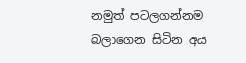නමුත් පටලගන්නම බලාගෙන සිටින අය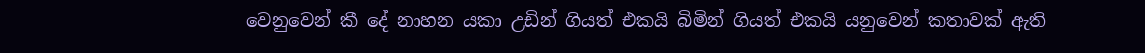වෙනුවෙන් කී දේ නාහන යකා උඩින් ගියත් එකයි බිමින් ගියත් එකයි යනුවෙන් කතාවක් ඇති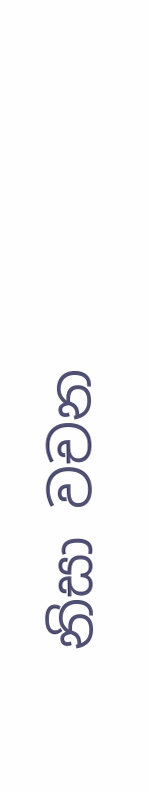නිසා වචන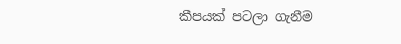කීපයක් පටලා ගැනීම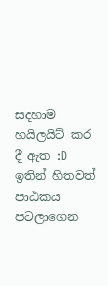සදහාම හයිලයිට් කර දී ඇත :D ඉතින් හිතවත් පාඨකය පටලාගෙන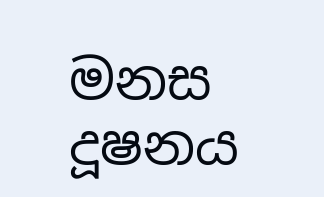මනස දූෂනය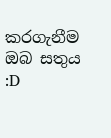කරගැනීම ඔබ සතුය :D